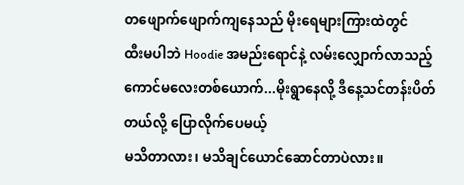တဖျောက်ဖျောက်ကျနေသည် မိုးရေများကြားထဲတွင်
ထီးမပါဘဲ Hoodie အမည်းရောင်နဲ့ လမ်းလျှောက်လာသည့်ကောင်မလေးတစ်ယောက်...မိုးရွာနေလို့ ဒီနေ့သင်တန်းပိတ်တယ်လို့ ပြောလိုက်ပေမယ့်
မသိတာလား၊ မသိချင်ယောင်ဆောင်တာပဲလား။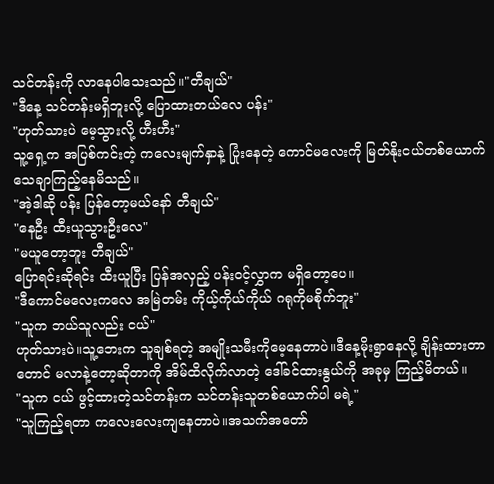သင်တန်းကို လာနေပါသေးသည်။"တီချယ်"
"ဒီနေ့ သင်တန်းမရှိဘူးလို့ ပြောထားတယ်လေ ပန်း"
"ဟုတ်သားပဲ မေ့သွားလို့ ဟီးဟီး"
သူ့ရှေ့က အပြစ်ကင်းတဲ့ ကလေးမျက်နှာနဲ့ ပြုံးနေတဲ့ ကောင်မလေးကို မြတ်နိုးငယ်တစ်ယောက် သေချာကြည့်နေမိသည်။
"အဲ့ဒါဆို ပန်း ပြန်တော့မယ်နော် တီချယ်"
"နေဦး ထီးယူသွားဦးလေ"
"မယူတော့ဘူး တီချယ်"
ပြောရင်းဆိုရင်း ထီးယူပြီး ပြန်အလှည့် ပန်းဝင့်လွှာက မရှိတော့ပေ။
"ဒီကောင်မလေးကလေ အမြဲတမ်း ကိုယ့်ကိုယ်ကိုယ် ဂရုကိုမစိုက်ဘူး"
"သူက ဘယ်သူလည်း ငယ်"
ဟုတ်သားပဲ။သူ့ဘေးက သူချစ်ရတဲ့ အမျိုးသမီးကိုမေ့နေတာပဲ။ဒီနေ့မိုးရွာနေလို့ ချိန်းထားတာတောင် မလာနဲ့တော့ဆိုတာကို အိမ်ထိလိုက်လာတဲ့ ဒေါ်ခင်ထားနွယ်ကို အခုမှ ကြည့်မိတယ်။
"သူက ငယ် ဖွင့်ထားတဲ့သင်တန်းက သင်တန်းသူတစ်ယောက်ပါ မရဲ့"
"သူကြည့်ရတာ ကလေးလေးကျနေတာပဲ။အသက်အတော်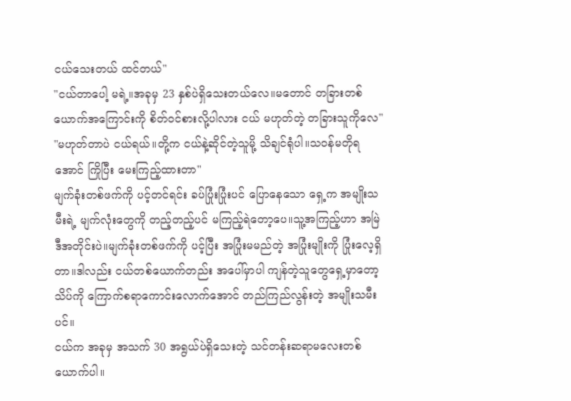ငယ်သေးတယ် ထင်တယ်"
"ငယ်တာပေါ့ မရဲ့။အခုမှ 23 နှစ်ပဲရှိသေးတယ်လေ။မတောင် တခြားတစ်ယောက်အကြောင်းကို စိတ်ဝင်စားလို့ပါလား ငယ် မဟုတ်တဲ့ တခြားသူကိုလေ"
"မဟုတ်တာပဲ ငယ်ရယ်။တို့က ငယ်နဲ့ဆိုင်တဲ့သူမို့ သိချင်ရုံပါ။သဝန်မတိုရအောင် ကြိုပြီး မေးကြည့်ထားတာ"
မျက်ခုံးတစ်ဖက်ကို ပင့်တင်ရင်း ခပ်ပြုံးပြုံးပင် ပြောနေသော ရှေ့က အမျိုးသမီးရဲ့ မျက်လုံးတွေကို တည့်တည့်ပင် မကြည့်ရဲတော့ပေ။သူ့အကြည့်ဟာ အမြဲဒီအတိုင်းပဲ။မျက်ခုံးတစ်ဖက်ကို ပင့်ပြီး အပြုံးမမည်တဲ့ အပြုံးမျိုးကို ပြုံးလေ့ရှိတာ။ဒါလည်း ငယ်တစ်ယောက်တည်း အပေါ်မှာပါ ကျန်တဲ့သူတွေရှေ့မှာတော့ သိပ်ကို ကြောက်စရာကောင်းလောက်အောင် တည်ကြည်လွန်းတဲ့ အမျိုးသမီးပင်။
ငယ်က အခုမှ အသက် 30 အရွယ်ပဲရှိသေးတဲ့ သင်တန်းဆရာမလေးတစ်ယောက်ပါ။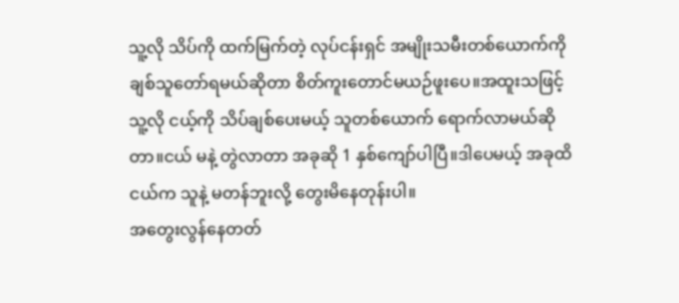သူ့လို သိပ်ကို ထက်မြက်တဲ့ လုပ်ငန်းရှင် အမျိုးသမီးတစ်ယောက်ကို ချစ်သူတော်ရမယ်ဆိုတာ စိတ်ကူးတောင်မယဉ်ဖူးပေ။အထူးသဖြင့် သူ့လို ငယ့်ကို သိပ်ချစ်ပေးမယ့် သူတစ်ယောက် ရောက်လာမယ်ဆိုတာ။ငယ် မနဲ့ တွဲလာတာ အခုဆို 1 နှစ်ကျော်ပါပြီ။ဒါပေမယ့် အခုထိ ငယ်က သူနဲ့ မတန်ဘူးလို့ တွေးမိနေတုန်းပါ။
အတွေးလွန်နေတတ်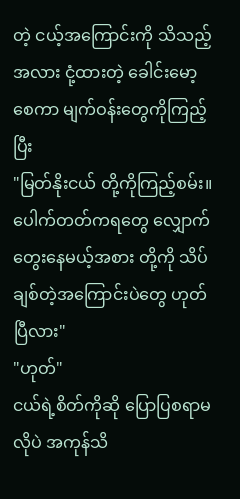တဲ့ ငယ့်အကြောင်းကို သိသည့်အလား ငုံ့ထားတဲ့ ခေါင်းမော့စေကာ မျက်ဝန်းတွေကိုကြည့်ပြီး
"မြတ်နိုးငယ် တို့ကိုကြည့်စမ်း။ပေါက်တတ်ကရတွေ လျှောက်တွေးနေမယ့်အစား တို့ကို သိပ်ချစ်တဲ့အကြောင်းပဲတွေ ဟုတ်ပြီလား"
"ဟုတ်"
ငယ်ရဲ့စိတ်ကိုဆို ပြောပြစရာမလိုပဲ အကုန်သိ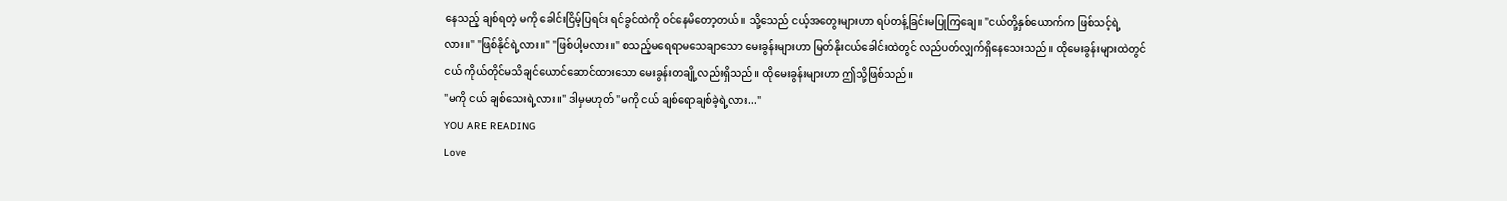နေသည့် ချစ်ရတဲ့ မကို ခေါင်းငြိမ့်ပြရင်း ရင်ခွင်ထဲကို ဝင်နေမိတော့တယ်။ သို့သေည် ငယ့်အတွေးများဟာ ရပ်တန့်ခြင်းမပြုကြချေ။ "ငယ်တို့နှစ်ယောက်က ဖြစ်သင့်ရဲ့လား။" "ဖြစ်နိုင်ရဲ့လား။" "ဖြစ်ပါ့မလား။" စသည့်မရေရာမသေချာသော မေးခွန်းများဟာ မြတ်နိုးငယ်ခေါင်းထဲတွင် လည်ပတ်လျှက်ရှိနေသေးသည်။ ထိုမေးခွန်းများထဲတွင် ငယ် ကိုယ်တိုင်မသိချင်ယောင်ဆောင်ထားသော မေးခွန်းတချို့လည်းရှိသည်။ ထိုမေးခွန်းများဟာ ဤသို့ဖြစ်သည်။
"မကို ငယ် ချစ်သေးရဲ့လား။" ဒါမှမဟုတ် "မကို ငယ် ချစ်ရောချစ်ခဲ့ရဲ့လား..."
YOU ARE READING
Love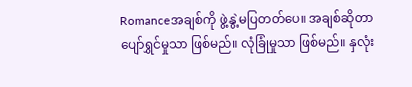Romanceအချစ်ကို ဖွဲ့နွဲ့မပြတတ်ပေ။ အချစ်ဆိုတာ ပျော်ရွှင်မှုသာ ဖြစ်မည်။ လုံခြုံမှုသာ ဖြစ်မည်။ နှလုံး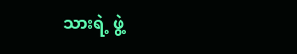သားရဲ့ ဖွဲ့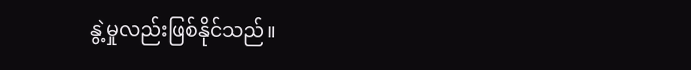နွဲ့မှုလည်းဖြစ်နိုင်သည်။